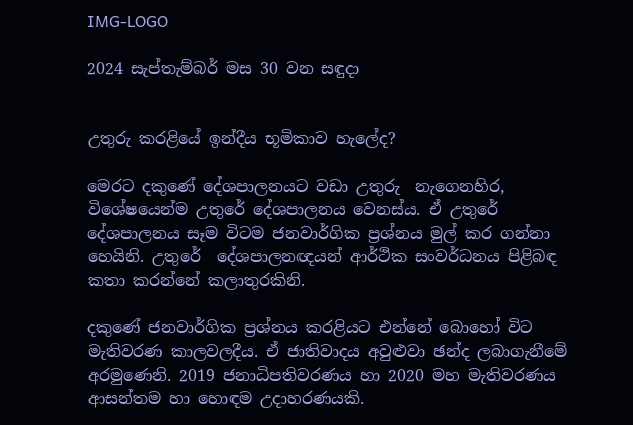IMG-LOGO

2024 සැප්තැම්බර් මස 30 වන සඳුදා


උතුරු කරළියේ ඉන්දීය භූමිකාව හැලේද?

මෙරට දකුණේ දේශපාලනයට වඩා උතුරු  නැගෙනහිර, විශේෂයෙන්ම උතුරේ දේශපාලනය වෙනස්ය. ඒ උතුරේ දේශපාලනය සෑම විටම ජනවාර්ගික ප්‍රශ්නය මුල් කර ගන්නා හෙයිනි. උතුරේ  දේශපාලනඥයන් ආර්ථික සංවර්ධනය පිළිබඳ කතා කරන්නේ කලාතුරකිනි.

දකුණේ ජනවාර්ගික ප්‍රශ්නය කරළියට එන්නේ බොහෝ විට මැතිවරණ කාලවලදීය. ඒ ජාතිවාදය අවුළුවා ඡන්ද ලබාගැනීමේ අරමුණෙනි. 2019 ජනාධිපතිවරණය හා 2020 මහ මැතිවරණය ආසන්තම හා හොඳම උදාහරණයකි.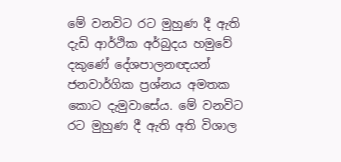මේ වනවිට රට මුහුණ දී ඇති දැඩි ආර්ථික අර්බුදය හමුවේ දකුණේ දේශපාලනඥයන් ජනවාර්ගික ප්‍රශ්නය අමතක කොට දැමුවාසේය. මේ වනවිට රට මුහුණ දී ඇති අති විශාල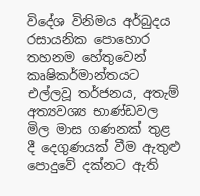විදේශ විනිමය අර්බුදය රසායනික පොහොර තහනම හේතුවෙන් කෘෂිකර්මාන්තයට එල්ලවූ තර්ජනය, අතැම් අත්‍යවශ්‍ය භාණ්ඩවල මිල මාස ගණනක් තුළ දී දෙගුණයක් වීම ඇතුළු පොදුවේ දක්නට ඇති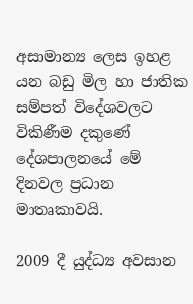අසාමාන්‍ය ලෙස ඉහළ යන බඩු මිල හා ජාතික සම්පත් විදේශවලට විකිණීම දකුණේ දේශපාලනයේ මේ දිනවල ප්‍රධාන මාතෘකාවයි.

2009 දී යුද්ධ්‍ය අවසාන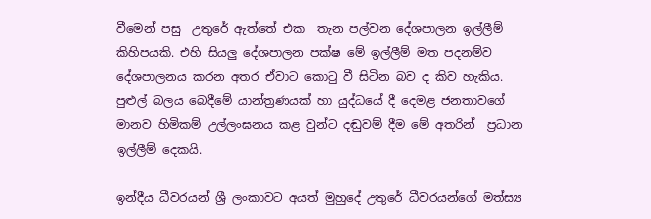වීමෙන් පසු  උතුරේ ඇත්තේ එක  තැන පල්වන දේශපාලන ඉල්ලීම් කිහිපයකි. එහි සියලු දේශපාලන පක්ෂ මේ ඉල්ලීම් මත පදනම්ව දේශපාලනය කරන අතර ඒවාට කොටු වී සිටින බව ද කිව හැකිය. පුළුල් බලය බෙදීමේ යාන්ත්‍රණයක් හා යුද්ධයේ දී දෙමළ ජනතාවගේ මානව හිමිකම් උල්ලංඝනය කළ වුන්ට දඬුවම් දීම මේ අතරින්  ප්‍රධාන ඉල්ලීම් දෙකයි.

ඉන්දීය ධීවරයන් ශ්‍රී ලංකාවට අයත් මුහුදේ උතුරේ ධීවරයන්ගේ මත්ස්‍ය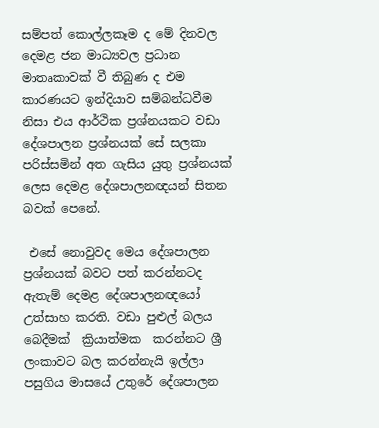සම්පත් කොල්ලකෑම ද මේ දිනවල දෙමළ ජන මාධ්‍යවල ප්‍රධාන මාතෘකාවක් වී තිබුණ ද එම කාරණයට ඉන්දියාව සම්බන්ධවීම නිසා එය ආර්ථික ප්‍රශ්නයකට වඩා දේශපාලන ප්‍රශ්නයක් සේ සලකා පරිස්සමින් අත ගැසිය යුතු ප්‍රශ්නයක් ලෙස දෙමළ දේශපාලනඥයන් සිතන බවක් පෙනේ.

 එසේ නොවුවද මෙය දේශපාලන ප්‍රශ්නයක් බවට පත් කරන්නටද ඇතැම් දෙමළ දේශපාලනඥයෝ උත්සාහ කරති. වඩා පුළුල් බලය බෙදීමක්  ක්‍රියාත්මක  කරන්නට ශ්‍රී ලංකාවට බල කරන්නැයි ඉල්ලා  පසුගිය මාසයේ උතුරේ දේශපාලන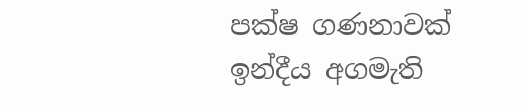පක්ෂ ගණනාවක් ඉන්දීය අගමැති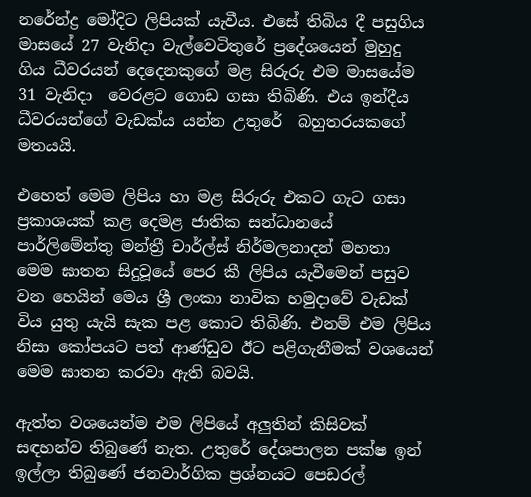නරේන්ද්‍ර මෝදිට ලිපියක් යැවීය. එසේ තිබිය දී පසුගිය මාසයේ 27 වැනිදා වැල්වෙටිතුරේ ප්‍රදේශයෙන් මුහුදු ගිය ධීවරයන් දෙදෙනකුගේ මළ සිරුරු එම මාසයේම 31 වැනිදා  වෙරළට ගොඩ ගසා තිබිණි. එය ඉන්දීය ධීවරයන්ගේ වැඩක්ය යන්න උතුරේ  බහුතරයකගේ මතයයි.

එහෙත් මෙම ලිපිය හා මළ සිරුරු එකට ගැට ගසා ප්‍රකාශයක් කළ දෙමළ ජාතික සන්ධානයේ පාර්ලිමේන්තු මන්ත්‍රී චාර්ල්ස් නිර්මලනාදන් මහතා මෙම ඝාතන සිදුවූයේ පෙර කී ලිපිය යැවීමෙන් පසුව වන හෙයින් මෙය ශ්‍රී ලංකා නාවික හමුදාවේ වැඩක් විය යුතු යැයි සැක පළ කොට තිබිණි. එනම් එම ලිපිය නිසා කෝපයට පත් ආණ්ඩුව ඊට පළිගැනීමක් වශයෙන් මෙම ඝාතන කරවා ඇති බවයි.

ඇත්ත වශයෙන්ම එම ලිපියේ අලුතින් කිසිවක් සඳහන්ව තිබුණේ නැත. උතුරේ දේශපාලන පක්ෂ ඉන් ඉල්ලා තිබුණේ ජනවාර්ගික ප්‍රශ්නයට පෙඩරල්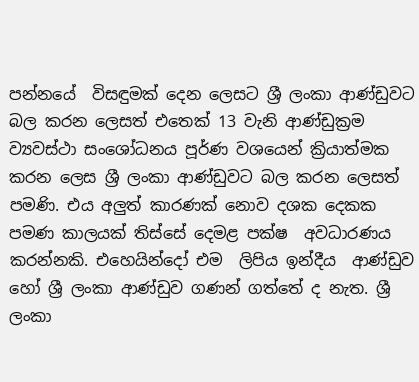පන්නයේ  විසඳුමක් දෙන ලෙසට ශ්‍රී ලංකා ආණ්ඩුවට බල කරන ලෙසත් එතෙක් 13 වැනි ආණ්ඩුක්‍රම ව්‍යවස්ථා සංශෝධනය පූර්ණ වශයෙන් ක්‍රියාත්මක කරන ලෙස ශ්‍රී ලංකා ආණ්ඩුවට බල කරන ලෙසත් පමණි. එය අලුත් කාරණක් නොව දශක දෙකක පමණ කාලයක් තිස්සේ දෙමළ පක්ෂ  අවධාරණය කරන්නකි. එහෙයින්දෝ එම  ලිපිය ඉන්දීය  ආණ්ඩුව හෝ ශ්‍රී ලංකා ආණ්ඩුව ගණන් ගත්තේ ද නැත. ශ්‍රී ලංකා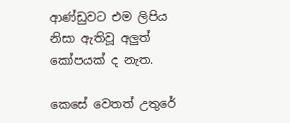ආණ්ඩුවට එම ලිපිය නිසා ඇතිවූ අලුත් කෝපයක් ද නැත.

කෙසේ වෙතත් උතුරේ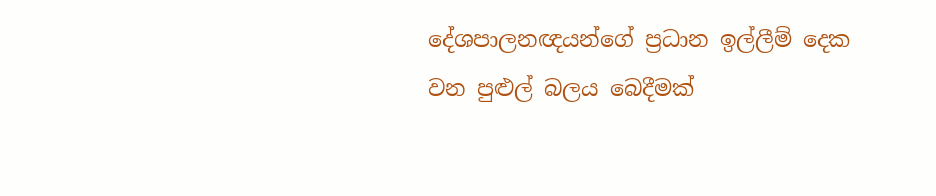දේශපාලනඥයන්ගේ ප්‍රධාන ඉල්ලීම් දෙක වන පුළුල් බලය බෙදීමක්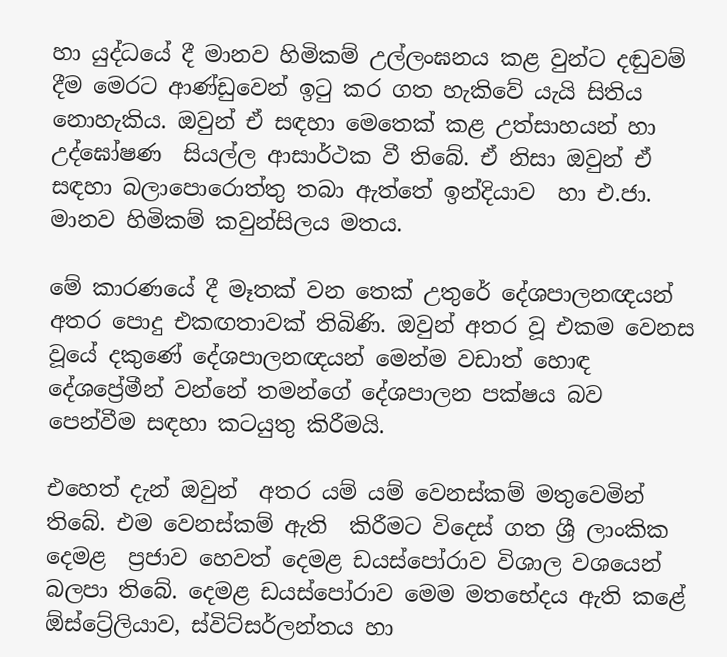හා යුද්ධයේ දී මානව හිමිකම් උල්ලංඝනය කළ වුන්ට දඬුවම් දීම මෙරට ආණ්ඩුවෙන් ඉටු කර ගත හැකිවේ යැයි සිතිය නොහැකිය. ඔවුන් ඒ සඳහා මෙතෙක් කළ උත්සාහයන් හා උද්ඝෝෂණ  සියල්ල ආසාර්ථක වී තිබේ. ඒ නිසා ඔවුන් ඒ සඳහා බලාපොරොත්තු තබා ඇත්තේ ඉන්දියාව  හා එ.ජා. මානව හිමිකම් කවුන්සිලය මතය.

මේ කාරණයේ දී මෑතක් වන තෙක් උතුරේ දේශපාලනඥයන් අතර පොදු එකඟතාවක් තිබිණි. ඔවුන් අතර වූ එකම වෙනස වූයේ දකුණේ දේශපාලනඥයන් මෙන්ම වඩාත් හොඳ දේශප්‍රේමීන් වන්නේ තමන්ගේ දේශපාලන පක්ෂය බව පෙන්වීම සඳහා කටයුතු කිරීමයි.

එහෙත් දැන් ඔවුන්  අතර යම් යම් වෙනස්කම් මතුවෙමින් තිබේ. එම වෙනස්කම් ඇති  කිරීමට විදෙස් ගත ශ්‍රී ලාංකික දෙමළ  ප්‍රජාව හෙවත් දෙමළ ඩයස්පෝරාව විශාල වශයෙන් බලපා තිබේ. දෙමළ ඩයස්පෝරාව මෙම මතභේදය ඇති කළේ ඕස්ට්‍රේලියාව, ස්විට්සර්ලන්තය හා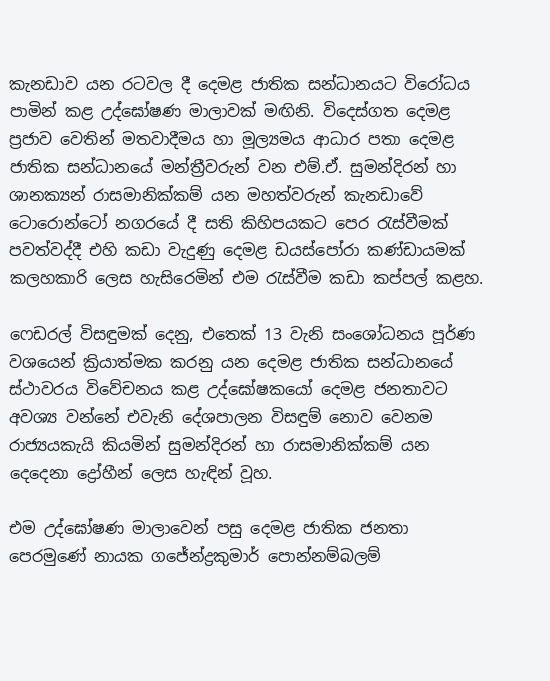කැනඩාව යන රටවල දී දෙමළ ජාතික සන්ධානයට විරෝධය පාමින් කළ උද්ඝෝෂණ මාලාවක් මඟිනි. විදෙස්ගත දෙමළ ප්‍රජාව වෙතින් මතවාදීමය හා මූල්‍යමය ආධාර පතා දෙමළ ජාතික සන්ධානයේ මන්ත්‍රීවරුන් වන එම්.ඒ. සුමන්දිරන් හා ශානක්‍යන් රාසමානික්කම් යන මහත්වරුන් කැනඩාවේ ටොරොන්ටෝ නගරයේ දී සති කිහිපයකට පෙර රැස්වීමක් පවත්වද්දී එහි කඩා වැදුණු දෙමළ ඩයස්පෝරා කණ්ඩායමක් කලහකාරි ලෙස හැසිරෙමින් එම රැස්වීම කඩා කප්පල් කළහ.

ෆෙඩරල් විසඳුමක් දෙනු, එතෙක් 13 වැනි සංශෝධනය පූර්ණ වශයෙන් ක්‍රියාත්මක කරනු යන දෙමළ ජාතික සන්ධානයේ ස්ථාවරය විවේචනය කළ උද්ඝෝෂකයෝ දෙමළ ජනතාවට අවශ්‍ය වන්නේ එවැනි දේශපාලන විසඳුම් නොව වෙනම රාජ්‍යයකැයි කියමින් සුමන්දිරන් හා රාසමානික්කම් යන දෙදෙනා ද්‍රෝහීන් ලෙස හැඳින් වූහ.

එම උද්ඝෝෂණ මාලාවෙන් පසු දෙමළ ජාතික ජනතා පෙරමුණේ නායක ගජේන්ද්‍රකුමාර් පොන්නම්බලම්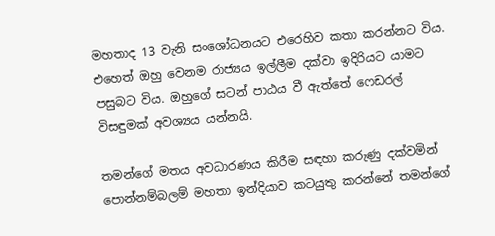මහතාද 13 වැනි සංශෝධනයට එරෙහිව කතා කරන්නට විය. එහෙත් ඔහු වෙනම රාජ්‍යය ඉල්ලීම දක්වා ඉදිරියට යාමට පසුබට විය. ඔහුගේ සටන් පාඨය වී ඇත්තේ ෆෙඩරල් විසඳුමක් අවශ්‍යය යන්නයි.

තමන්ගේ මතය අවධාරණය කිරීම සඳහා කරුණු දක්වමින් පොන්නම්බලම් මහතා ඉන්දියාව කටයුතු කරන්නේ තමන්ගේ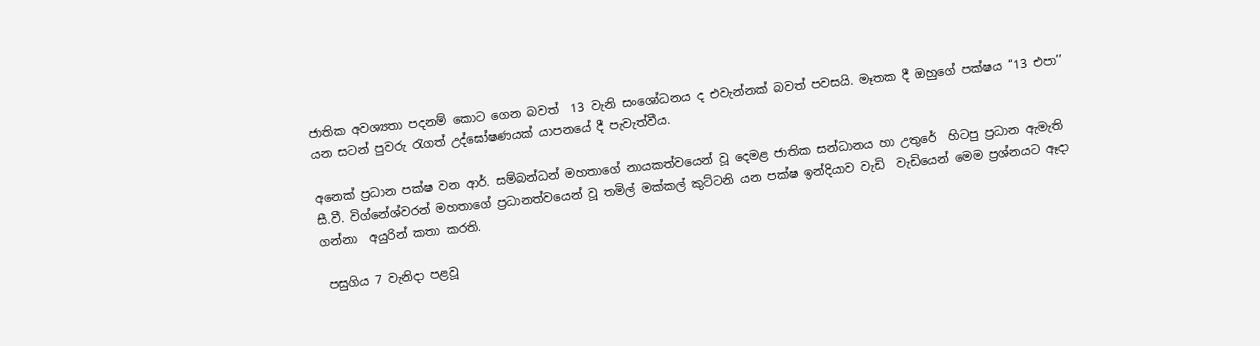ජාතික අවශ්‍යතා පදනම් කොට ගෙන බවත්  13 වැනි සංශෝධනය ද එවැන්නක් බවත් පවසයි. මෑතක දී ඔහුගේ පක්ෂය ‘‘13 එපා’’ යන සටන් පුවරු රැගත් උද්ඝෝෂණයක් යාපනයේ දී පැවැත්වීය.

අනෙක් ප්‍රධාන පක්ෂ වන ආර්. සම්බන්ධන් මහතාගේ නායකත්වයෙන් වූ දෙමළ ජාතික සන්ධානය හා උතුරේ  හිටපු ප්‍රධාන ඇමැති සී.වී. විග්නේශ්වරන් මහතාගේ ප්‍රධානත්වයෙන් වූ තමිල් මක්කල් කුට්ටනි යන පක්ෂ ඉන්දියාව වැඩි  වැඩියෙන් මෙම ප්‍රශ්නයට ඈදා ගන්නා  අයුරින් කතා කරති.

 පසුගිය 7 වැනිදා පළවූ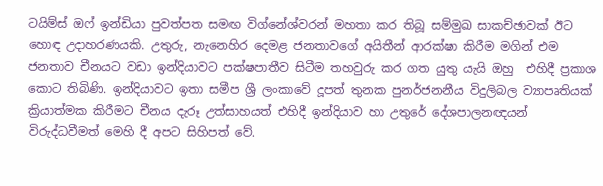ටයිම්ස් ඔෆ් ඉන්ඩියා පුවත්පත සමඟ විග්නේශ්වරන් මහතා කර තිබූ සම්මුඛ සාකච්ඡාවක් ඊට හොඳ උදාහරණයකි. උතුරු, නැනෙහිර දෙමළ ජනතාවගේ අයිතීන් ආරක්ෂා කිරීම මගින් එම ජනතාව චීනයට වඩා ඉන්දියාවට පක්ෂපාතීව සිටීම තහවුරු කර ගත යුතු යැයි ඔහු  එහිදී ප්‍රකාශ කොට තිබිණි. ඉන්දියාවට ඉතා සමීප ශ්‍රී ලංකාවේ දූපත් තුනක පුනර්ජනනීය විදුලිබල ව්‍යාපෘතියක් ක්‍රියාත්මක කිරීමට චීනය දැරූ උත්සාහයත් එහිදී ඉන්දියාව හා උතුරේ දේශපාලනඥයන් විරුද්ධවීමත් මෙහි දී අපට සිහිපත් වේ.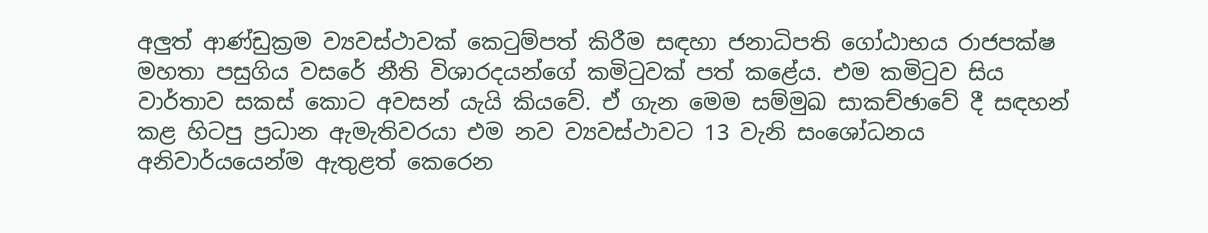අලුත් ආණ්ඩුක්‍රම ව්‍යවස්ථාවක් කෙටුම්පත් කිරීම සඳහා ජනාධිපති ගෝඨාභය රාජපක්ෂ මහතා පසුගිය වසරේ නීති විශාරදයන්ගේ කමිටුවක් පත් කළේය. එම කමිටුව සිය වාර්තාව සකස් කොට අවසන් යැයි කියවේ. ඒ ගැන මෙම සම්මුඛ සාකච්ඡාවේ දී සඳහන් කළ හිටපු ප්‍රධාන ඇමැතිවරයා එම නව ව්‍යවස්ථාවට 13 වැනි සංශෝධනය අනිවාර්යයෙන්ම ඇතුළත් කෙරෙන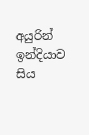අයුරින්  ඉන්දියාව සිය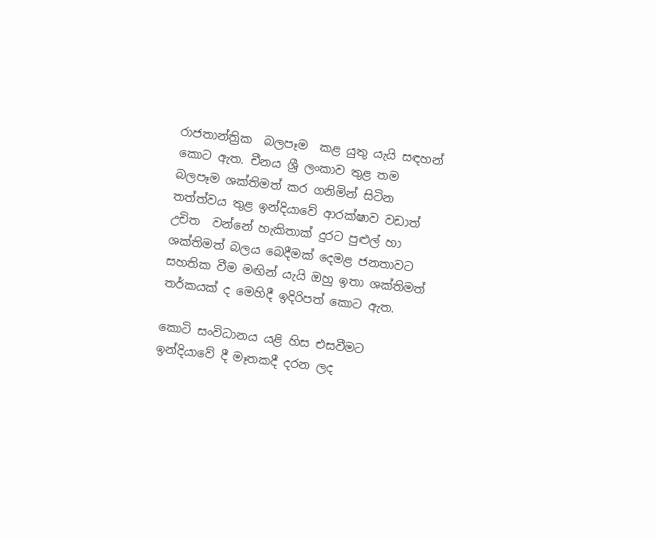රාජතාන්ත්‍රික  බලපෑම  කළ යුතු යැයි සඳහන් කොට ඇත. චීනය ශ්‍රී ලංකාව තුළ තම බලපෑම ශක්තිමත් කර ගනිමින් සිටින තත්ත්වය තුළ ඉන්දියාවේ ආරක්ෂාව වඩාත් උචිත  වන්නේ හැකිතාක් දුරට පුළුල් හා ශක්තිමත් බලය බෙදීමක් දෙමළ ජනතාවට සහතික වීම මඟින් යැයි ඔහු ඉතා ශක්තිමත් තර්කයක් ද මෙහිදී ඉදිරිපත් කොට ඇත.

කොටි සංවිධානය යළි හිස එසවීමට ඉන්දියාවේ දී මෑතකදී දරන ලද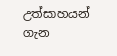උත්සාහයන් ගැන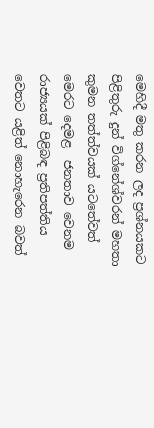මෙහිදී මතු කරන ලද ප්‍රශ්නයකට පිළිතුරු දුන් විග්නේශ්වරන් මහතා කුමන තත්ත්වයක් යටතේවත් මෙරට දෙමළ  ජනතාව වෙනම රාජ්‍යයක් පිළිබඳ ප්‍රතිපත්තිය වෙතට යළිත් නොහැරෙන බවත්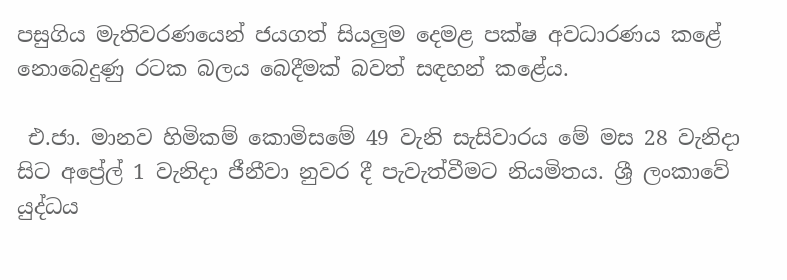පසුගිය මැතිවරණයෙන් ජයගත් සියලුම දෙමළ පක්ෂ අවධාරණය කළේ නොබෙදුණු රටක බලය බෙදීමක් බවත් සඳහන් කළේය.

 එ.ජා. මානව හිමිකම් කොමිසමේ 49 වැනි සැසිවාරය මේ මස 28 වැනිදා සිට අප්‍රේල් 1 වැනිදා ජීනීවා නුවර දී පැවැත්වීමට නියමිතය. ශ්‍රී ලංකාවේ යුද්ධය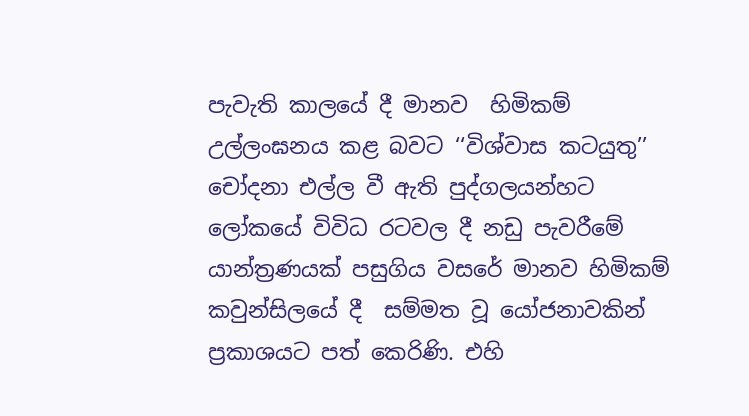පැවැති කාලයේ දී මානව  හිමිකම් උල්ලංඝනය කළ බවට ‘‘විශ්වාස කටයුතු’’ චෝදනා එල්ල වී ඇති පුද්ගලයන්හට ලෝකයේ විවිධ රටවල දී නඩු පැවරීමේ යාන්ත්‍රණයක් පසුගිය වසරේ මානව හිමිකම් කවුන්සිලයේ දී  සම්මත වූ යෝජනාවකින් ප්‍රකාශයට පත් කෙරිණි. එහි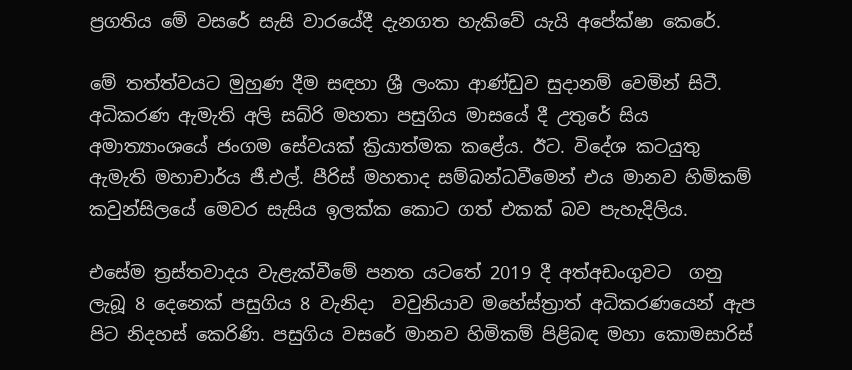ප්‍රගතිය මේ වසරේ සැසි වාරයේදී දැනගත හැකිවේ යැයි අපේක්ෂා කෙරේ.

මේ තත්ත්වයට මුහුණ දීම සඳහා ශ්‍රී ලංකා ආණ්ඩුව සුදානම් වෙමින් සිටී. අධිකරණ ඇමැති අලි සබ්රි මහතා පසුගිය මාසයේ දී උතුරේ සිය අමාත්‍යාංශයේ ජංගම සේවයක් ක්‍රියාත්මක කළේය. ඊට. විදේශ කටයුතු ඇමැති මහාචාර්ය ජී.එල්. පීරිස් මහතාද සම්බන්ධවීමෙන් එය මානව හිමිකම් කවුන්සිලයේ මෙවර සැසිය ඉලක්ක කොට ගත් එකක් බව පැහැදිලිය.

එසේම ත්‍රස්තවාදය වැළැක්වීමේ පනත යටතේ 2019 දී අත්අඩංගුවට  ගනු ලැබූ 8 දෙනෙක් පසුගිය 8 වැනිදා  වවුනියාව මහේස්ත්‍රාත් අධිකරණයෙන් ඇප පිට නිදහස් කෙරිණි. පසුගිය වසරේ මානව හිමිකම් පිළිබඳ මහා කොමසාරිස්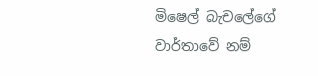මිෂෙල් බැචලේගේ වාර්තාවේ නම්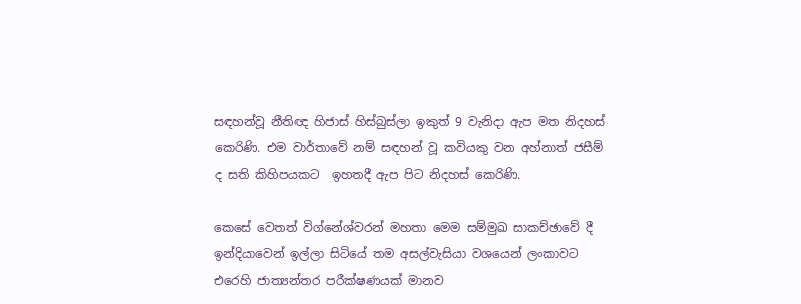සඳහන්වූ නීතිඥ හිජාස් හිස්බුස්ලා ඉකුත් 9 වැනිදා ඇප මත නිදහස් කෙරිණි. එම වාර්තාවේ නම් සඳහන් වූ කවියකු වන අහ්නාත් ජසීම් ද සති කිහිපයකට  ඉහතදී ඇප පිට නිදහස් කෙරිණි.

කෙසේ වෙතත් විග්නේශ්වරන් මහතා මෙම සම්මුඛ සාකච්ඡාවේ දී ඉන්දියාවෙන් ඉල්ලා සිටියේ තම අසල්වැසියා වශයෙන් ලංකාවට එරෙහි ජාත්‍යන්තර පරීක්ෂණයක් මානව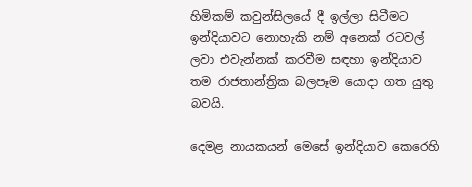හිමිකම් කවුන්සිලයේ දී ඉල්ලා සිටීමට ඉන්දියාවට නොහැකි නම් අනෙක් රටවල් ලවා එවැන්නක් කරවීම සඳහා ඉන්දියාව තම රාජතාන්ත්‍රික බලපෑම යොදා ගත යුතු බවයි.

දෙමළ නායකයන් මෙසේ ඉන්දියාව කෙරෙහි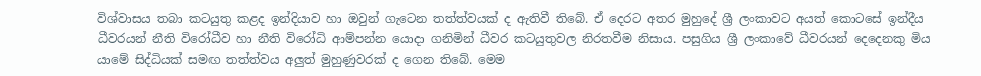විශ්වාසය තබා කටයුතු කළද ඉන්දියාව හා ඔවුන් ගැටෙන තත්ත්වයක් ද ඇතිවී තිබේ. ඒ දෙරට අතර මුහුදේ ශ්‍රී ලංකාවට අයත් කොටසේ ඉන්දීය ධීවරයන් නීති විරෝධීව හා නීති විරෝධි ආම්පන්න යොදා ගනිමින් ධීවර කටයුතුවල නිරතවීම නිසාය. පසුගිය ශ්‍රී ලංකාවේ ධීවරයන් දෙදෙනකු මිය යාමේ සිද්ධියක් සමඟ තත්ත්වය අලුත් මුහුණුවරක් ද ගෙන තිබේ. මෙම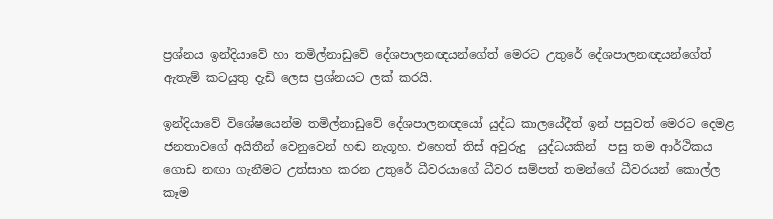ප්‍රශ්නය ඉන්දියාවේ හා තමිල්නාඩුවේ දේශපාලනඥයන්ගේත් මෙරට උතුරේ දේශපාලනඥයන්ගේත් ඇතැම් කටයුතු දැඩි ලෙස ප්‍රශ්නයට ලක් කරයි.

ඉන්දියාවේ විශේෂයෙන්ම තමිල්නාඩුවේ දේශපාලනඥයෝ යුද්ධ කාලයේදීත් ඉන් පසුවත් මෙරට දෙමළ ජනතාවගේ අයිතීන් වෙනුවෙන් හඬ නැගූහ. එහෙත් තිස් අවුරුදු  යුද්ධයකින්  පසු තම ආර්ථිකය ගොඩ නඟා ගැනීමට උත්සාහ කරන උතුරේ ධීවරයාගේ ධීවර සම්පත් තමන්ගේ ධීවරයන් කොල්ල කෑම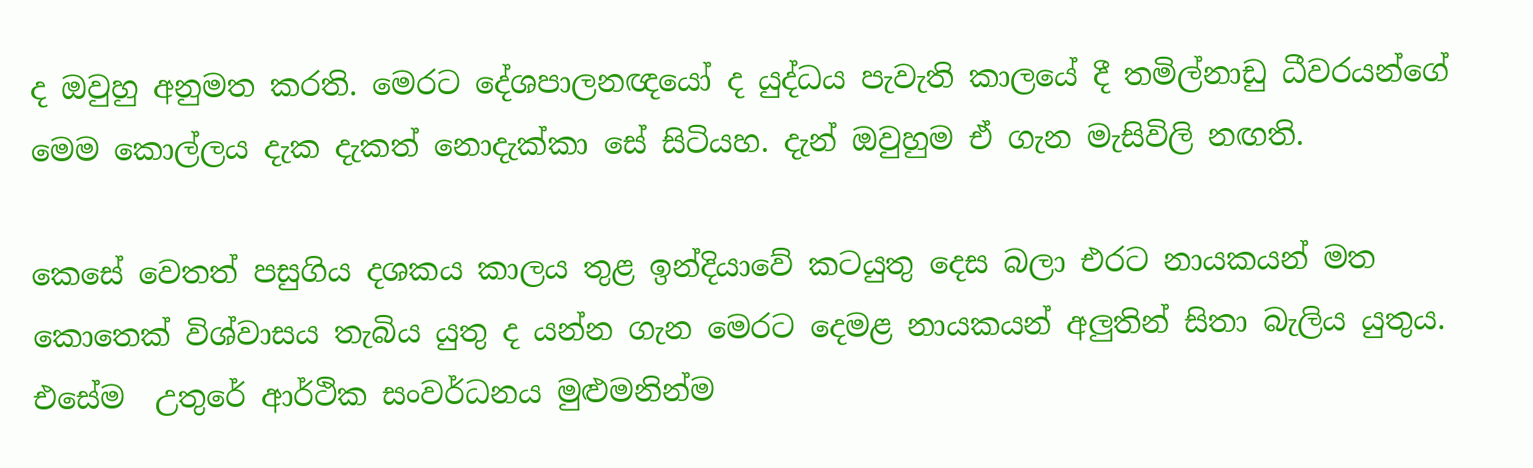ද ඔවුහු අනුමත කරති. මෙරට දේශපාලනඥයෝ ද යුද්ධය පැවැති කාලයේ දී තමිල්නාඩු ධීවරයන්ගේ මෙම කොල්ලය දැක දැකත් නොදැක්කා සේ සිටියහ. දැන් ඔවුහුම ඒ ගැන මැසිවිලි නඟති.

කෙසේ වෙතත් පසුගිය දශකය කාලය තුළ ඉන්දියාවේ කටයුතු දෙස බලා එරට නායකයන් මත කොතෙක් විශ්වාසය තැබිය යුතු ද යන්න ගැන මෙරට දෙමළ නායකයන් අලුතින් සිතා බැලිය යුතුය. එසේම  උතුරේ ආර්ථික සංවර්ධනය මුළුමනින්ම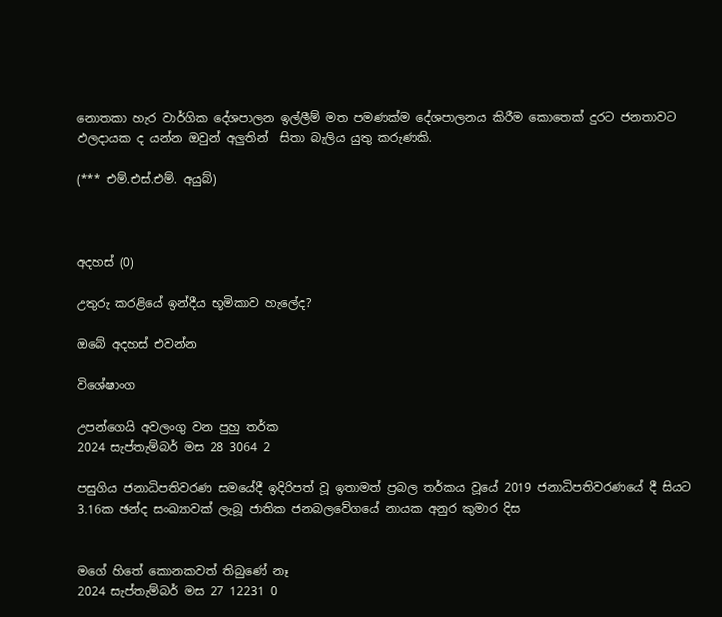නොතකා හැර වාර්ගික දේශපාලන ඉල්ලීම් මත පමණක්ම දේශපාලනය කිරීම කොතෙක් දුරට ජනතාවට ඵලදායක ද යන්න ඔවුන් අලුතින්  සිතා බැලිය යුතු කරුණකි.

(*** එම්.එස්.එම්. අයුබ්)



අදහස් (0)

උතුරු කරළියේ ඉන්දීය භූමිකාව හැලේද?

ඔබේ අදහස් එවන්න

විශේෂාංග

උපන්ගෙයි අවලංගු වන පුහු තර්ක
2024 සැප්තැම්බර් මස 28 3064 2

පසුගිය ජනාධිපතිවරණ සමයේදී ඉදිරිපත් වූ ඉතාමත් ප්‍රබල තර්කය වූයේ 2019 ජනාධිපතිවරණයේ දී සියට 3.16ක ඡන්ද සංඛ්‍යාවක් ලැබූ ජාතික ජනබලවේගයේ නායක අනුර කුමාර දිස


මගේ හිතේ කොනකවත් තිබුණේ නෑ
2024 සැප්තැම්බර් මස 27 12231 0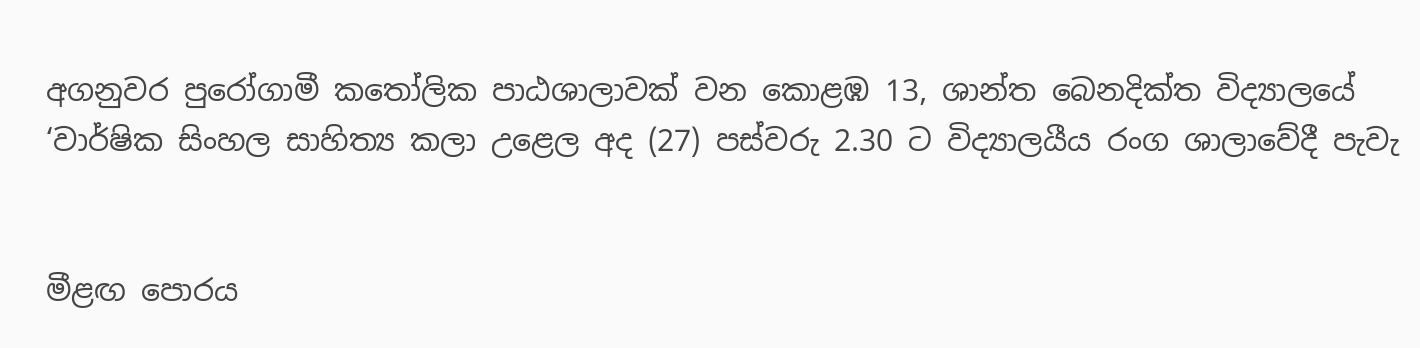අගනුවර පුරෝගාමී කතෝලික පාඨශාලාවක් වන කොළඹ 13, ශාන්ත බෙනදික්ත විද්‍යාලයේ ‘වාර්ෂික සිංහල සාහිත්‍ය කලා උළෙල අද (27) පස්වරු 2.30 ට විද්‍යාලයීය රංග ශාලාවේදී පැවැ


මීළඟ පොරය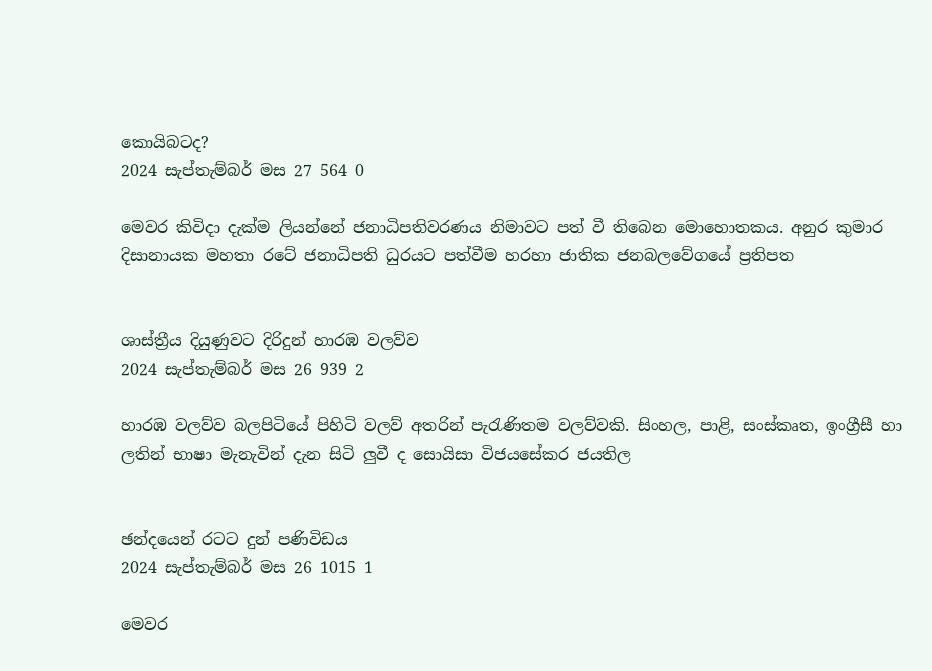කොයිබටද?
2024 සැප්තැම්බර් මස 27 564 0

මෙවර කිවිදා දැක්ම ලියන්නේ ජනාධිපතිවරණය නිමාවට පත් වී තිබෙන මොහොතකය. අනුර කුමාර දිසානායක මහතා රටේ ජනාධිපති ධුරයට පත්වීම හරහා ජාතික ජනබලවේගයේ ප්‍රතිපත


ශාස්ත්‍රීය දියුණුවට දිරිදුන් හාරඹ වලව්ව
2024 සැප්තැම්බර් මස 26 939 2

හාරඹ වලව්ව බලපිටියේ පිහිටි වලව් අතරින් පැරැණිතම වලව්වකි. සිංහල, පාළි, සංස්කෘත, ඉංග්‍රීසී හා ලතින් භාෂා මැනැවින් දැන සිටි ලු‍වී ද සොයිසා විජයසේකර ජයතිල


ඡන්දයෙන් රටට දුන් පණිවිඩය
2024 සැප්තැම්බර් මස 26 1015 1

මෙවර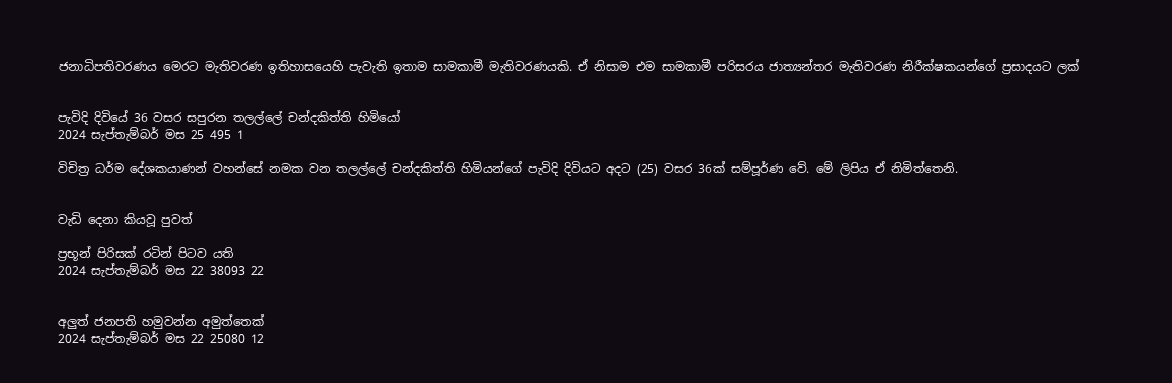ජනාධිපතිවරණය මෙරට මැතිවරණ ඉතිහාසයෙහි පැවැති ඉතාම සාමකාමී මැතිවරණයකි. ඒ නිසාම එම සාමකාමී පරිසරය ජාත්‍යන්තර මැතිවරණ නිරීක්ෂකයන්ගේ ප්‍රසාදයට ලක්


පැවිදි දිවියේ 36 වසර සපුරන තලල්ලේ චන්දකිත්ති හිමියෝ
2024 සැප්තැම්බර් මස 25 495 1

විචිත්‍ර ධර්ම දේශකයාණන් වහන්සේ නමක වන තලල්ලේ චන්දකිත්ති හිමියන්ගේ පැවිදි දිවියට අදට (25) වසර 36ක් සම්පූර්ණ වේ. මේ ලිපිය ඒ නිමිත්තෙනි.


වැඩි දෙනා කියවූ පුවත්

ප්‍රභූන් පිරිසක් රටින් පිටව යති
2024 සැප්තැම්බර් මස 22 38093 22


අලුත් ජනපති හමුවන්න අමුත්තෙක්
2024 සැප්තැම්බර් මස 22 25080 12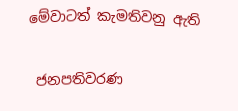මේවාටත් කැමතිවනු ඇති

 ජනපතිවරණ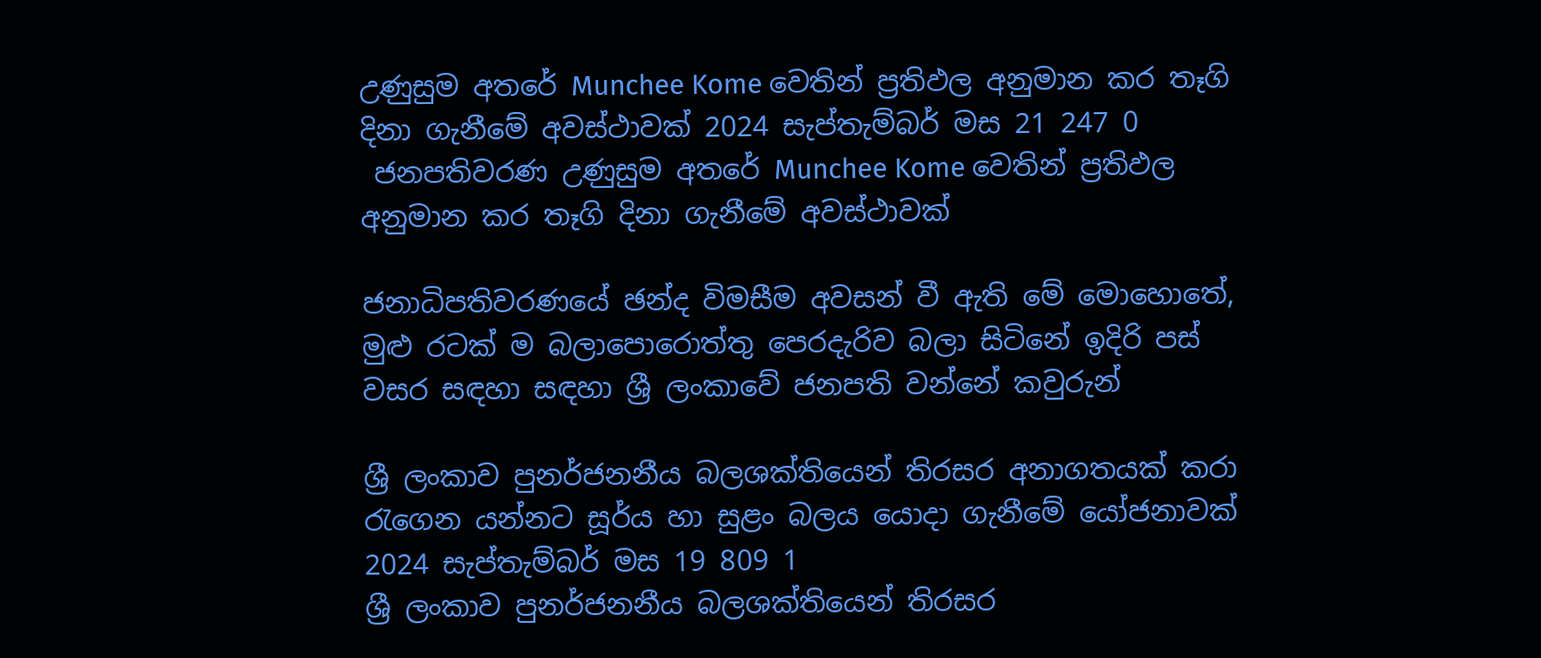උණුසුම අතරේ Munchee Kome වෙතින් ප්‍රතිඵල අනුමාන කර තෑගි දිනා ගැනීමේ අවස්ථාවක් 2024 සැප්තැම්බර් මස 21 247 0
 ජනපතිවරණ උණුසුම අතරේ Munchee Kome වෙතින් ප්‍රතිඵල අනුමාන කර තෑගි දිනා ගැනීමේ අවස්ථාවක්

ජනාධිපතිවරණයේ ඡන්ද විමසීම අවසන් වී ඇති මේ මොහොතේ, මුළු රටක් ම බලාපොරොත්තු පෙරදැරිව බලා සිටිනේ ඉදිරි පස් වසර සඳහා සඳහා ශ්‍රී ලංකාවේ ජනපති වන්නේ කවුරුන්

ශ්‍රී ලංකාව පුනර්ජනනීය බලශක්තියෙන් තිරසර අනාගතයක් කරා රැගෙන යන්නට සූර්ය හා සුළං බලය යොදා ගැනීමේ යෝජනාවක් 2024 සැප්තැම්බර් මස 19 809 1
ශ්‍රී ලංකාව පුනර්ජනනීය බලශක්තියෙන් තිරසර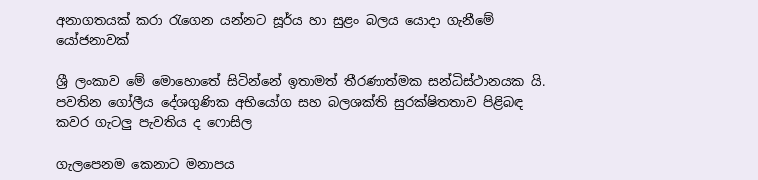අනාගතයක් කරා රැගෙන යන්නට සූර්ය හා සුළං බලය යොදා ගැනීමේ යෝජනාවක්

ශ්‍රී ලංකාව මේ මොහොතේ සිටින්නේ ඉතාමත් තීරණාත්මක සන්ධිස්ථානයක යි. පවතින ගෝලීය දේශගුණික අභියෝග සහ බලශක්ති සුරක්ෂිතතාව පිළිබඳ කවර ගැටලු පැවතිය ද ෆොසිල

ගැලපෙනම කෙනාට මනාපය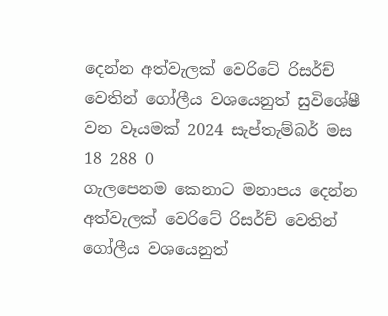දෙන්න අත්වැලක් වෙරිටේ රිසර්ච් වෙතින් ගෝලීය වශයෙනුත් සුවිශේෂී වන වෑයමක් 2024 සැප්තැම්බර් මස 18 288 0
ගැලපෙනම කෙනාට මනාපය දෙන්න අත්වැලක් වෙරිටේ රිසර්ච් වෙතින් ගෝලීය වශයෙනුත්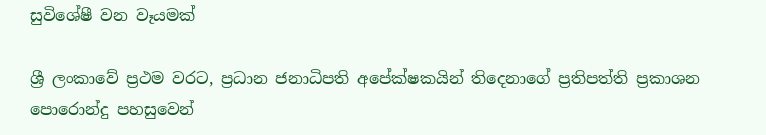සුවිශේෂී වන වෑයමක්

ශ්‍රී ලංකාවේ ප්‍රථම වරට, ප්‍රධාන ජනාධිපති අපේක්ෂකයින් තිදෙනාගේ ප්‍රතිපත්ති ප්‍රකාශන පොරොන්දු පහසුවෙන්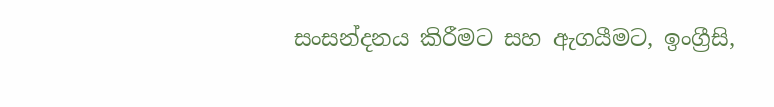සංසන්දනය කිරීමට සහ ඇගයීමට, ඉංග්‍රීසි,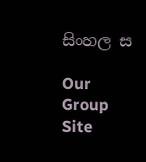සිංහල ස

Our Group Site